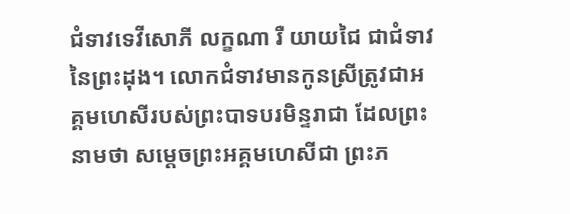ជំទាវទេវីសោភី លក្ខណា រឺ យាយជៃ ជាជំទាវនៃព្រះដុង។ លោកជំទាវមានកូនស្រីត្រូវជាអគ្គមហេសីរបស់ព្រះបាទបរមិន្ទរាជា ដែលព្រះនាមថា សម្ដេចព្រះអគ្គមហេសីជា ព្រះភ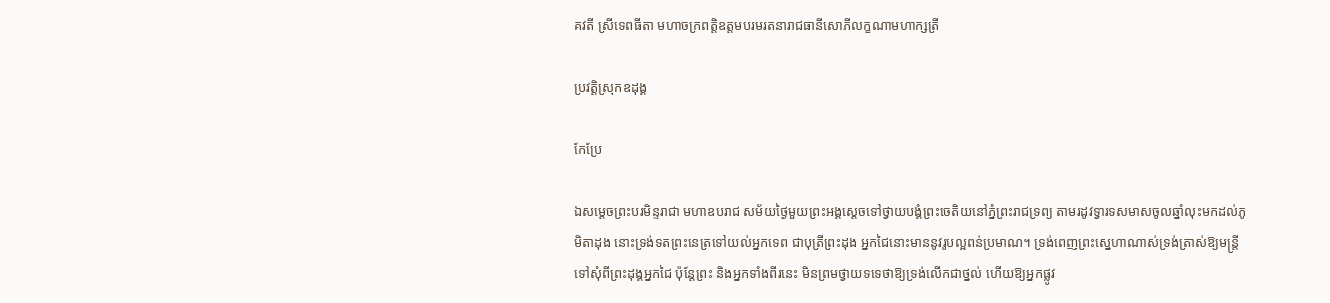គវតី ស្រីទេពធីតា មហាចក្រពត្តិឧត្តមបរមរតនារាជធានីសោភីលក្ខណាមហាក្សត្រី

ប្រវត្តិស្រុកឧដុង្គ

កែប្រែ

ឯសម្ដេចព្រះបរមិន្ទរាជា មហាឧបរាជ សម័យថ្ងៃមួយព្រះអង្គស្ដេចទៅថ្វាយបង្គំព្រះចេតិយនៅភ្នំព្រះរាជទ្រព្យ តាមរដូវទ្វារទសមាសចូលឆ្នាំលុះមកដល់ភូមិតាដុង នោះទ្រង់ទតព្រះនេត្រទៅយល់អ្នកទេព ជាបុត្រីព្រះដុង អ្នកជៃនោះមាននូវរូបល្អពន់ប្រមាណ។ ទ្រង់ពេញព្រះស្នេហាណាស់ទ្រង់ត្រាស់ឱ្យមន្ត្រីទៅសុំពីព្រះដុង្គអ្នកជៃ ប៉ុន្តែព្រះ និងអ្នកទាំងពីរនេះ មិនព្រមថ្វាយទទេថាឱ្យទ្រង់លើកជាថ្នល់ ហើយឱ្យអ្នកផ្លូវ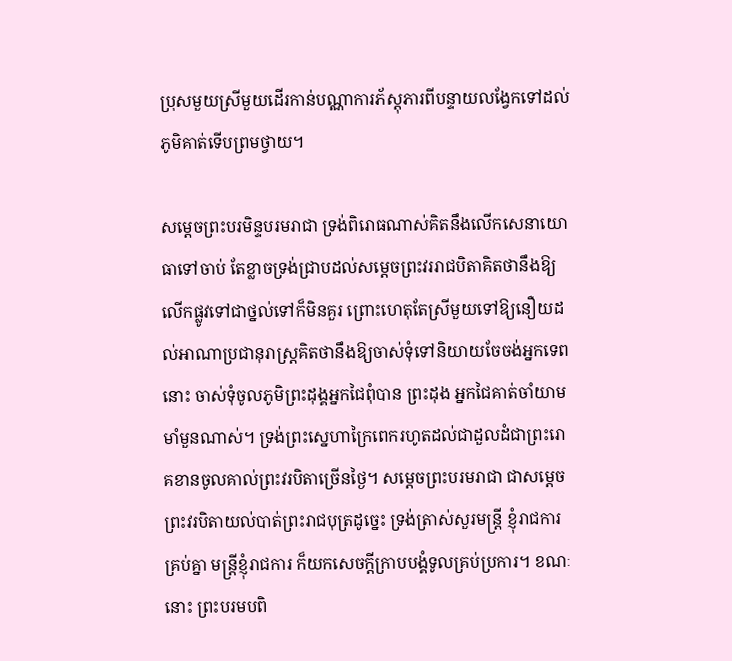ប្រុសមួយស្រីមួយដើរកាន់បណ្ណាការភ័ស្តុភារពីបន្ទាយលង្វែកទៅដល់ភូមិគាត់ទើបព្រមថ្វាយ។

សម្ដេចព្រះបរមិន្ទបរមរាជា ទ្រង់ពិរោធណាស់គិតនឹងលើកសេនាយោធាទៅចាប់ តែខ្លាចទ្រង់ជ្រាបដល់សម្ដេចព្រះវររាជបិតាគិតថានឹងឱ្យលើកផ្លូវទៅជាថ្នល់ទៅក៏មិនគួរ ព្រោះហេតុតែស្រីមួយទៅឱ្យនឿយដល់អាណាប្រជានុរាស្ត្រគិតថានឹងឱ្យចាស់ទុំទៅនិយាយចែចង់អ្នកទេពនោះ ចាស់ទុំចូលភូមិព្រះដុង្គអ្នកជៃពុំបាន ព្រះដុង អ្នកជៃគាត់ចាំយាមមាំមួនណាស់។ ទ្រង់ព្រះស្នេហាក្រៃពេករហូតដល់ជាដួលដំជាព្រះរោគខានចូលគាល់ព្រះវរបិតាច្រើនថ្ងៃ។ សម្ដេចព្រះបរមរាជា ជាសម្ដេចព្រះវរបិតាយល់បាត់ព្រះរាជបុត្រដូច្នេះ ទ្រង់ត្រាស់សួរមន្ត្រី ខ្ញុំរាជការគ្រប់គ្នា មន្ត្រីខ្ញុំរាជការ ក៏យកសេចក្ដីក្រាបបង្គំទូលគ្រប់ប្រការ។ ខណៈនោះ ព្រះបរមបពិ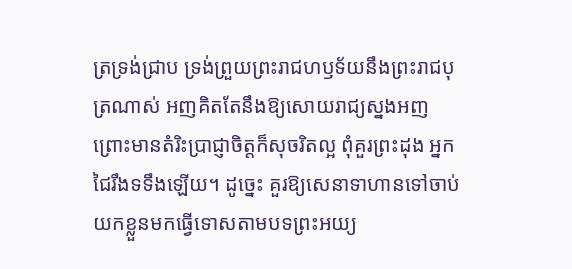ត្រទ្រង់ជ្រាប ទ្រង់ព្រួយព្រះរាជហឫទ័យនឹងព្រះរាជបុត្រណាស់ អញគិតតែនឹងឱ្យសោយរាជ្យស្នងអញ ព្រោះមានតំរិះប្រាជ្ញាចិត្តក៏សុចរិតល្អ ពុំគួរព្រះដុង អ្នកជៃរឹងទទឹងឡើយ។ ដូច្នេះ គួរឱ្យសេនាទាហានទៅចាប់យកខ្លួនមកធ្វើទោសតាមបទព្រះអយ្យ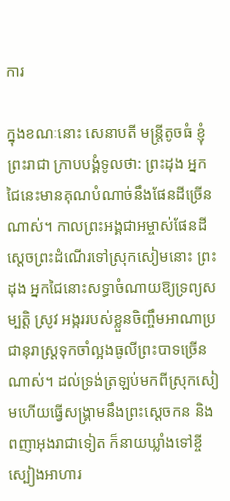ការ

ក្នុងខណៈនោះ សេនាបតី មន្ត្រីតូចធំ ខ្ញុំព្រះរាជា ក្រាបបង្គំទូលថា: ព្រះដុង អ្នកជៃនេះមានគុណបំណាច់នឹងផែនដីច្រើនណាស់។ កាលព្រះអង្គជាអម្ចាស់ផែនដីស្ដេចព្រះដំណើរទៅស្រុកសៀមនោះ ព្រះដុង អ្នកជៃនោះសទ្ធាចំណាយឱ្យទ្រព្យសម្បត្តិ ស្រូវ អង្កររបស់ខ្លួនចិញ្ចឹមអាណាប្រជានុរាស្ត្រទុកចាំល្អងធូលីព្រះបាទច្រើនណាស់។ ដល់ទ្រង់ត្រឡប់មកពីស្រុកសៀមហើយធ្វើសង្គ្រាមនឹងព្រះស្ដេចកន និងពញាអុងរាជាទៀត ក៏នាយឃ្លាំងទៅខ្ចីស្បៀងអាហារ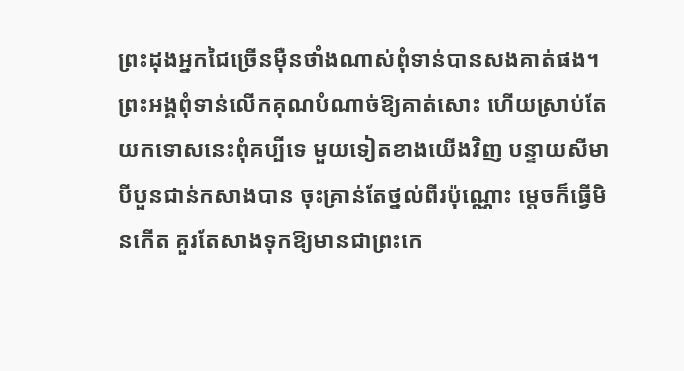ព្រះដុងអ្នកជៃច្រើនម៉ឺនថាំងណាស់ពុំទាន់បានសងគាត់ផង។ ព្រះអង្គពុំទាន់លើកគុណបំណាច់ឱ្យគាត់សោះ ហើយស្រាប់តែយកទោសនេះពុំគប្បីទេ មួយទៀតខាងយើងវិញ បន្ទាយសីមាបីបួនជាន់កសាងបាន ចុះគ្រាន់តែថ្នល់ពីរប៉ុណ្ណោះ ម្ដេចក៏ធ្វើមិនកើត គួរតែសាងទុកឱ្យមានជាព្រះកេ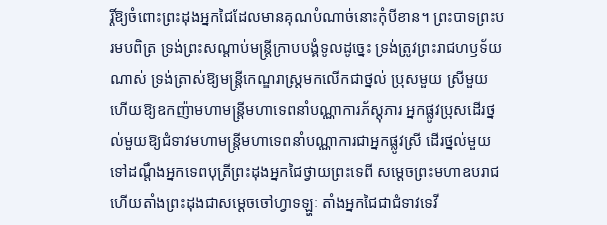រ្តិ៍ឱ្យចំពោះព្រះដុងអ្នកជៃដែលមានគុណបំណាច់នោះកុំបីខាន។ ព្រះបាទព្រះបរមបពិត្រ ទ្រង់ព្រះសណ្ដាប់មន្ត្រីក្រាបបង្គំទូលដូច្នេះ ទ្រង់ត្រូវព្រះរាជហឫទ័យណាស់ ទ្រង់ត្រាស់ឱ្យមន្ត្រីកេណ្ឌរាស្ត្រមកលើកជាថ្នល់ ប្រុសមួយ ស្រីមួយហើយឱ្យឧកញ៉ាមហាមន្ត្រីមហាទេពនាំបណ្ណាការភ័ស្តុភារ អ្នកផ្លូវប្រុសដើរថ្នល់មួយឱ្យជំទាវមហាមន្ត្រីមហាទេពនាំបណ្ណាការជាអ្នកផ្លូវស្រី ដើរថ្នល់មួយទៅដណ្ដឹងអ្នកទេពបុត្រីព្រះដុងអ្នកជៃថ្វាយព្រះទេពី សម្ដេចព្រះមហាឧបរាជ ហើយតាំងព្រះដុងជាសម្ដេចចៅហ្វាទឡ្ហៈ តាំងអ្នកជៃជាជំទាវទេវី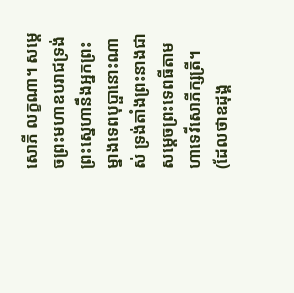សោភី លក្ខណា។ សម្ដេចព្រះមហាឧបរាជទ្រង់ព្រះស្នេហានឹងអ្នកព្រះម្នាងទេពបុប្ផានោះណាស់ ទ្រង់តាំងព្រះនាងជាសម្ដេចព្រះទេពធីតាមហាទេវីសោភីក្សត្រី។ (ដែលថាឧដុង្គ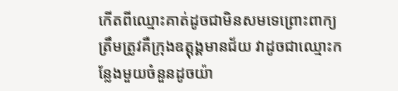កើតពីឈ្មោះគាត់ដូចជាមិនសមទេព្រោះពាក្យត្រឹមត្រូវគឺក្រុងឧត្តុង្គមានជ័យ វាដូចជាឈ្មោះកន្លែងមួយចំនួនដូចយ៉ា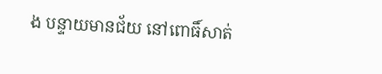ង បន្ទាយមានជ័យ នៅពោធិ៍សាត់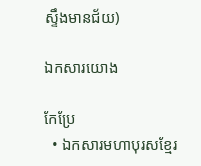ស្ទឹងមានជ័យ)

ឯកសារយោង

កែប្រែ
  • ឯកសារមហាបុរសខ្មែរ